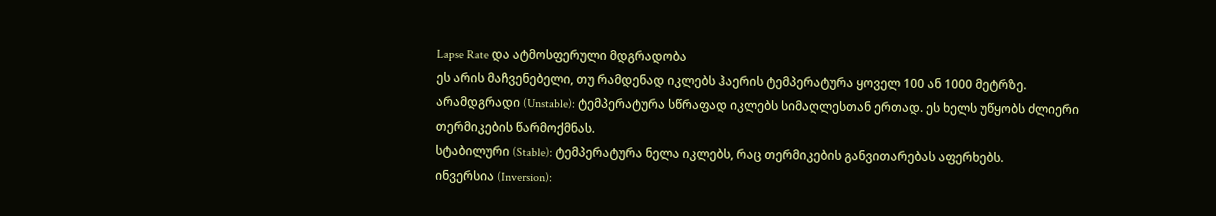Lapse Rate და ატმოსფერული მდგრადობა
ეს არის მაჩვენებელი, თუ რამდენად იკლებს ჰაერის ტემპერატურა ყოველ 100 ან 1000 მეტრზე.
არამდგრადი (Unstable): ტემპერატურა სწრაფად იკლებს სიმაღლესთან ერთად. ეს ხელს უწყობს ძლიერი თერმიკების წარმოქმნას.
სტაბილური (Stable): ტემპერატურა ნელა იკლებს, რაც თერმიკების განვითარებას აფერხებს.
ინვერსია (Inversion):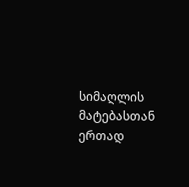სიმაღლის მატებასთან ერთად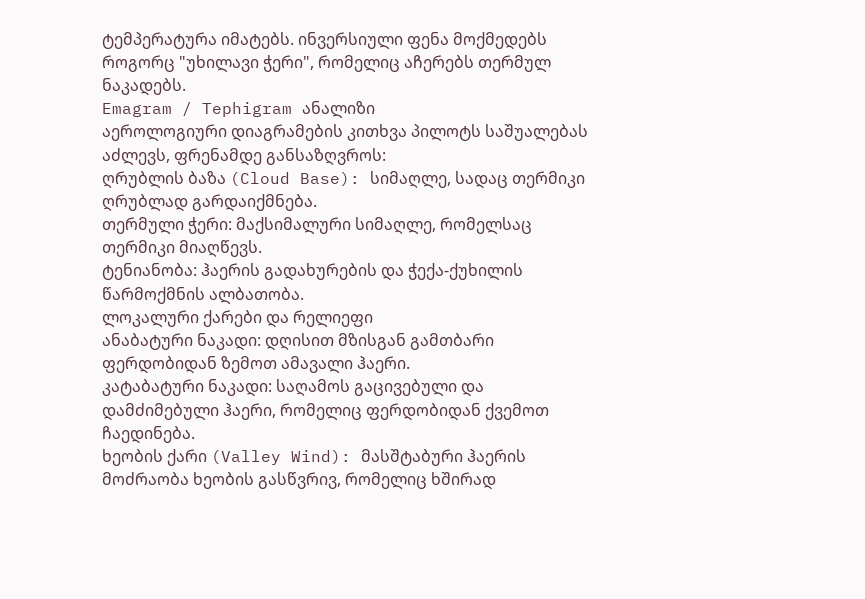ტემპერატურა იმატებს. ინვერსიული ფენა მოქმედებს როგორც "უხილავი ჭერი", რომელიც აჩერებს თერმულ ნაკადებს.
Emagram / Tephigram ანალიზი
აეროლოგიური დიაგრამების კითხვა პილოტს საშუალებას აძლევს, ფრენამდე განსაზღვროს:
ღრუბლის ბაზა (Cloud Base): სიმაღლე, სადაც თერმიკი ღრუბლად გარდაიქმნება.
თერმული ჭერი: მაქსიმალური სიმაღლე, რომელსაც თერმიკი მიაღწევს.
ტენიანობა: ჰაერის გადახურების და ჭექა-ქუხილის წარმოქმნის ალბათობა.
ლოკალური ქარები და რელიეფი
ანაბატური ნაკადი: დღისით მზისგან გამთბარი ფერდობიდან ზემოთ ამავალი ჰაერი.
კატაბატური ნაკადი: საღამოს გაცივებული და დამძიმებული ჰაერი, რომელიც ფერდობიდან ქვემოთ ჩაედინება.
ხეობის ქარი (Valley Wind): მასშტაბური ჰაერის მოძრაობა ხეობის გასწვრივ, რომელიც ხშირად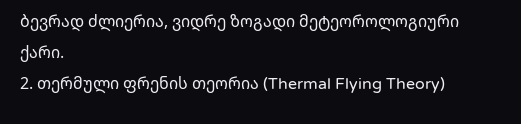ბევრად ძლიერია, ვიდრე ზოგადი მეტეოროლოგიური ქარი.
2. თერმული ფრენის თეორია (Thermal Flying Theory)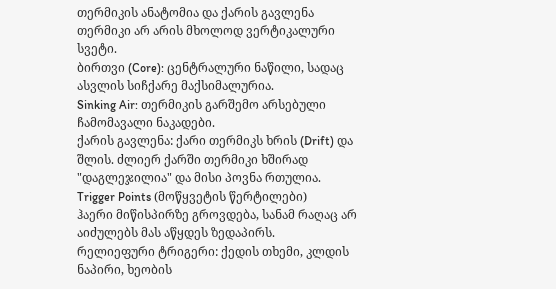თერმიკის ანატომია და ქარის გავლენა
თერმიკი არ არის მხოლოდ ვერტიკალური სვეტი.
ბირთვი (Core): ცენტრალური ნაწილი, სადაც ასვლის სიჩქარე მაქსიმალურია.
Sinking Air: თერმიკის გარშემო არსებული ჩამომავალი ნაკადები.
ქარის გავლენა: ქარი თერმიკს ხრის (Drift) და შლის. ძლიერ ქარში თერმიკი ხშირად "დაგლეჯილია" და მისი პოვნა რთულია.
Trigger Points (მოწყვეტის წერტილები)
ჰაერი მიწისპირზე გროვდება, სანამ რაღაც არ აიძულებს მას აწყდეს ზედაპირს.
რელიეფური ტრიგერი: ქედის თხემი, კლდის ნაპირი, ხეობის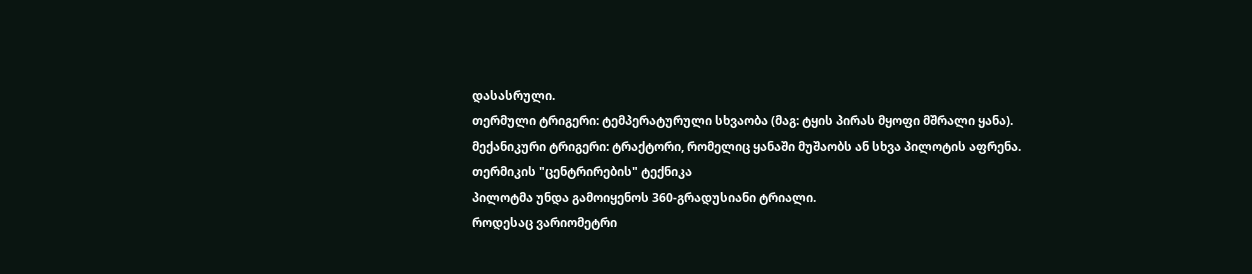დასასრული.
თერმული ტრიგერი: ტემპერატურული სხვაობა (მაგ: ტყის პირას მყოფი მშრალი ყანა).
მექანიკური ტრიგერი: ტრაქტორი, რომელიც ყანაში მუშაობს ან სხვა პილოტის აფრენა.
თერმიკის "ცენტრირების" ტექნიკა
პილოტმა უნდა გამოიყენოს 360-გრადუსიანი ტრიალი.
როდესაც ვარიომეტრი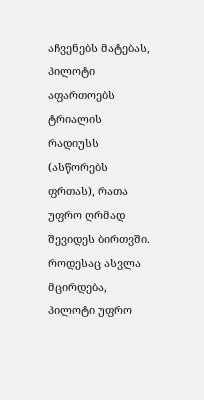აჩვენებს მატებას, პილოტი აფართოებს ტრიალის რადიუსს (ასწორებს ფრთას), რათა უფრო ღრმად შევიდეს ბირთვში.
როდესაც ასვლა მცირდება, პილოტი უფრო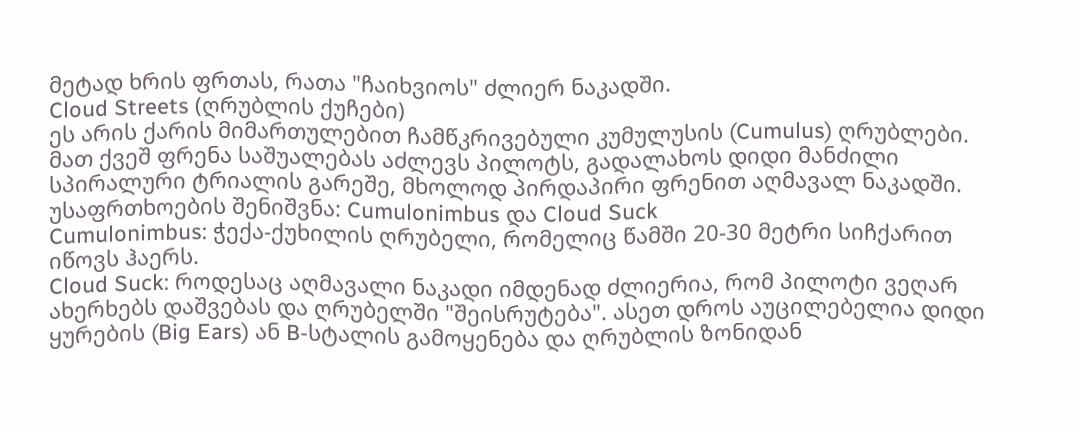მეტად ხრის ფრთას, რათა "ჩაიხვიოს" ძლიერ ნაკადში.
Cloud Streets (ღრუბლის ქუჩები)
ეს არის ქარის მიმართულებით ჩამწკრივებული კუმულუსის (Cumulus) ღრუბლები. მათ ქვეშ ფრენა საშუალებას აძლევს პილოტს, გადალახოს დიდი მანძილი სპირალური ტრიალის გარეშე, მხოლოდ პირდაპირი ფრენით აღმავალ ნაკადში.
უსაფრთხოების შენიშვნა: Cumulonimbus და Cloud Suck
Cumulonimbus: ჭექა-ქუხილის ღრუბელი, რომელიც წამში 20-30 მეტრი სიჩქარით იწოვს ჰაერს.
Cloud Suck: როდესაც აღმავალი ნაკადი იმდენად ძლიერია, რომ პილოტი ვეღარ ახერხებს დაშვებას და ღრუბელში "შეისრუტება". ასეთ დროს აუცილებელია დიდი ყურების (Big Ears) ან B-სტალის გამოყენება და ღრუბლის ზონიდან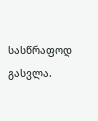სასწრაფოდ გასვლა.